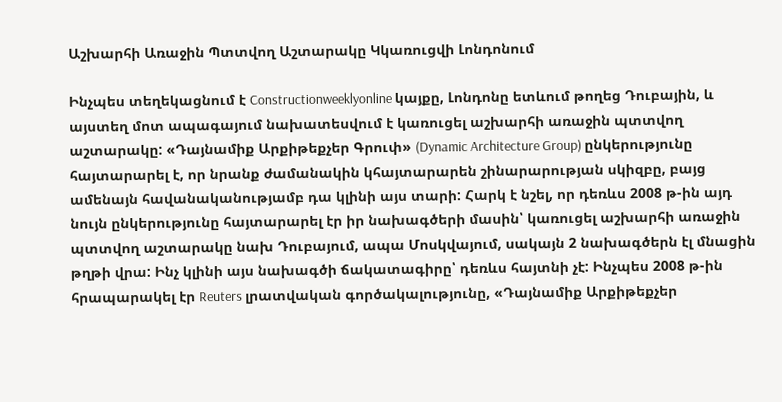Աշխարհի Առաջին Պտտվող Աշտարակը Կկառուցվի Լոնդոնում

Ինչպես տեղեկացնում է Constructionweeklyonline կայքը, Լոնդոնը ետևում թողեց Դուբային, և այստեղ մոտ ապագայում նախատեսվում է կառուցել աշխարհի առաջին պտտվող աշտարակը: «Դայնամիք Արքիթեքչեր Գրուփ» (Dynamic Architecture Group) ընկերությունը հայտարարել է, որ նրանք ժամանակին կհայտարարեն շինարարության սկիզբը, բայց ամենայն հավանականությամբ դա կլինի այս տարի: Հարկ է նշել, որ դեռևս 2008 թ-ին այդ նույն ընկերությունը հայտարարել էր իր նախագծերի մասին՝ կառուցել աշխարհի առաջին պտտվող աշտարակը նախ Դուբայում, ապա Մոսկվայում, սակայն 2 նախագծերն էլ մնացին թղթի վրա: Ինչ կլինի այս նախագծի ճակատագիրը՝ դեռևս հայտնի չէ: Ինչպես 2008 թ-ին հրապարակել էր Reuters լրատվական գործակալությունը, «Դայնամիք Արքիթեքչեր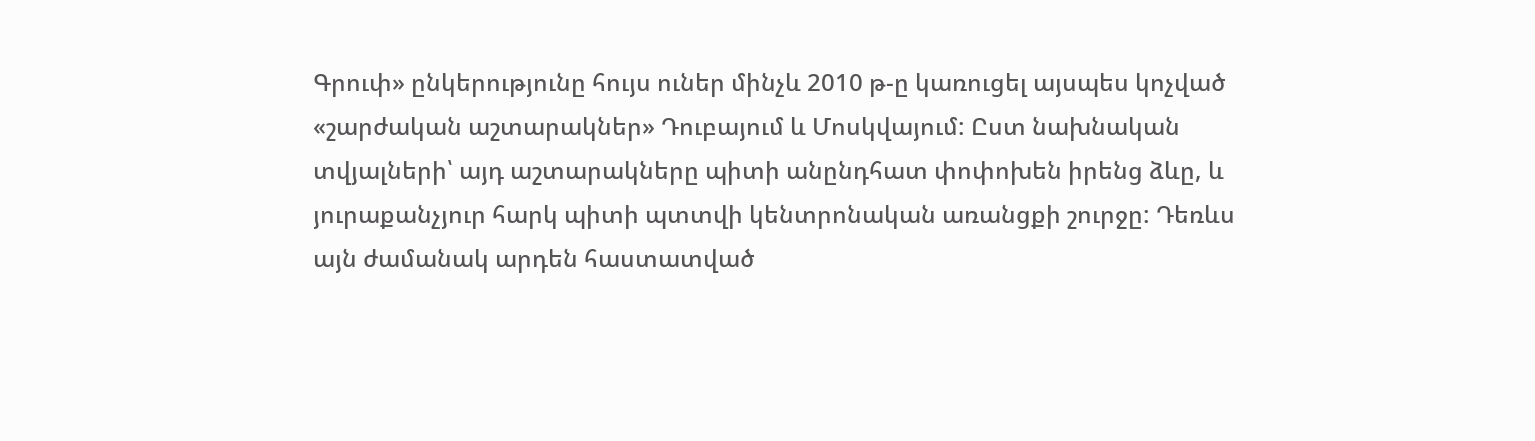Գրուփ» ընկերությունը հույս ուներ մինչև 2010 թ-ը կառուցել այսպես կոչված «շարժական աշտարակներ» Դուբայում և Մոսկվայում: Ըստ նախնական տվյալների՝ այդ աշտարակները պիտի անընդհատ փոփոխեն իրենց ձևը, և յուրաքանչյուր հարկ պիտի պտտվի կենտրոնական առանցքի շուրջը: Դեռևս այն ժամանակ արդեն հաստատված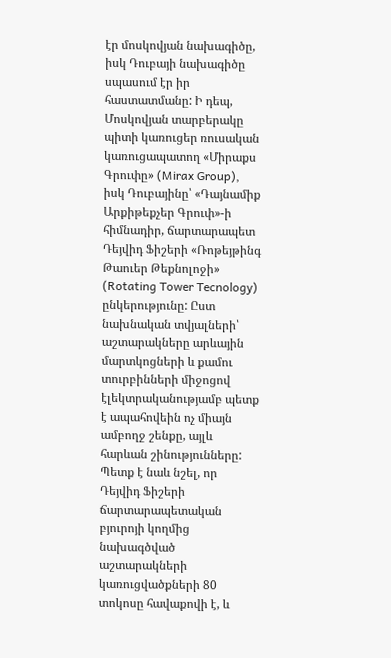էր մոսկովյան նախագիծը, իսկ Դուբայի նախագիծը սպասում էր իր հաստատմանը: Ի դեպ, Մոսկովյան տարբերակը պիտի կառուցեր ռուսական կառուցապատող «Միրաքս Գրուփը» (Mirax Group), իսկ Դուբայինը՝ «Դայնամիք Արքիթեքչեր Գրուփ»-ի հիմնադիր, ճարտարապետ Դեյվիդ Ֆիշերի «Ռոթեյթինգ Թաուեր Թեքնոլոջի» (Rotating Tower Tecnology) ընկերությունը: Ըստ նախնական տվյալների՝ աշտարակները արևային մարտկոցների և քամու տուրբինների միջոցով էլեկտրականությամբ պետք է ապահովեին ոչ միայն ամբողջ շենքը, այլև հարևան շինությունները: Պետք է նաև նշել, որ Դեյվիդ Ֆիշերի ճարտարապետական բյուրոյի կողմից նախագծված աշտարակների կառուցվածքների 80 տոկոսը հավաքովի է, և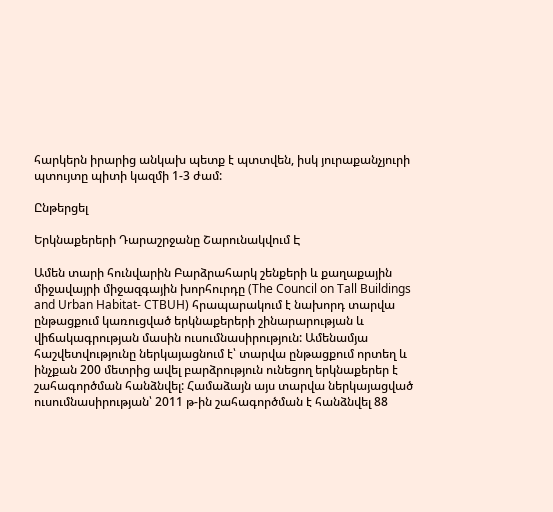հարկերն իրարից անկախ պետք է պտտվեն, իսկ յուրաքանչյուրի պտույտը պիտի կազմի 1-3 ժամ:

Ընթերցել

Երկնաքերերի Դարաշրջանը Շարունակվում Է

Ամեն տարի հունվարին Բարձրահարկ շենքերի և քաղաքային միջավայրի միջազգային խորհուրդը (The Council on Tall Buildings and Urban Habitat- CTBUH) հրապարակում է նախորդ տարվա ընթացքում կառուցված երկնաքերերի շինարարության և վիճակագրության մասին ուսումնասիրություն: Ամենամյա հաշվետվությունը ներկայացնում է՝ տարվա ընթացքում որտեղ և ինչքան 200 մետրից ավել բարձրություն ունեցող երկնաքերեր է շահագործման հանձնվել: Համաձայն այս տարվա ներկայացված ուսումնասիրության՝ 2011 թ-ին շահագործման է հանձնվել 88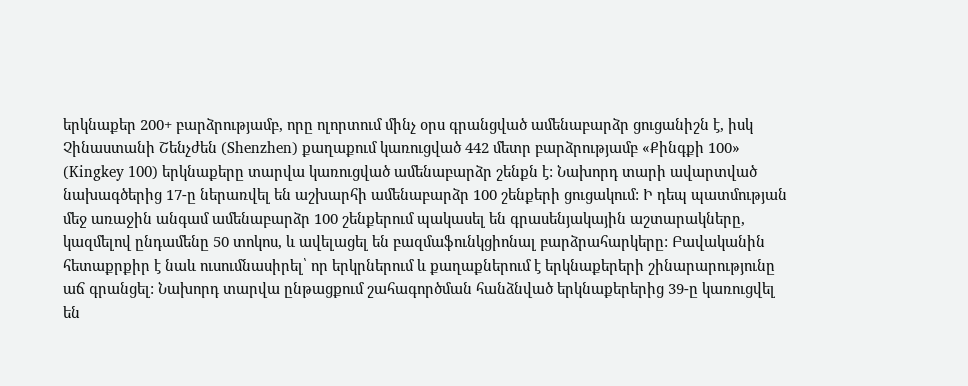երկնաքեր 200+ բարձրությամբ, որը ոլորտում մինչ օրս գրանցված ամենաբարձր ցուցանիշն է, իսկ Չինաստանի Շենչժեն (Shenzhen) քաղաքում կառուցված 442 մետր բարձրությամբ «Քինգքի 100» (Kingkey 100) երկնաքերը տարվա կառուցված ամենաբարձր շենքն է: Նախորդ տարի ավարտված նախագծերից 17-ը ներառվել են աշխարհի ամենաբարձր 100 շենքերի ցուցակում: Ի դեպ պատմության մեջ առաջին անգամ ամենաբարձր 100 շենքերում պակասել են գրասենյակային աշտարակները, կազմելով ընդամենը 50 տոկոս, և ավելացել են բազմաֆունկցիոնալ բարձրահարկերը: Բավականին հետաքրքիր է նաև ուսումնասիրել՝ որ երկրներում և քաղաքներում է երկնաքերերի շինարարությունը աճ գրանցել: Նախորդ տարվա ընթացքում շահագործման հանձնված երկնաքերերից 39-ը կառուցվել են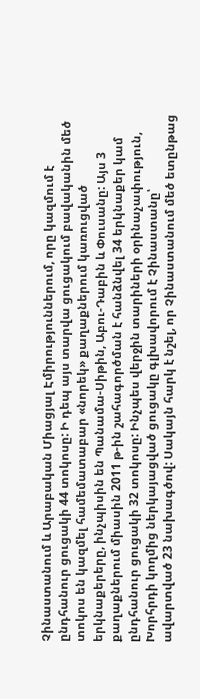Չինաստանում և Արաբական Միացյալ Էմիրություններում, որը կազմում է ընդհանուր ցուցակի 44 տոկոսը: Ի դեպ այս տարվա ցուցակում բավականին մեծ տոկոս են կազմել համեմատաբար «նորեկ» քաղաքներում կառուցված երկնաքերերը, ինչպիսին են Պանամա-Սիթին, Աբու-Դաբին և Փուսանը: Այս 3 քաղաքներում միասին 2011 թ-ին շահագործման է հանձնվել 34 երկնաքեր կամ ընդհանուր ցուցակի 32 տոկոսը: Ինչպես վերջին տարիների օրինաչափություն, Խորհրդի կողմից ներկայացված ցուցակը գլխավորում է Չինաստանը՝ ավարտված 23 նախագծով: Սակայն հարկ է նշել, որ Չինաստանում մեծ ետընթաց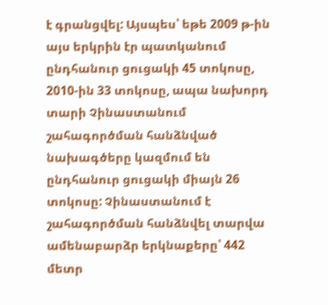է գրանցվել: Այսպես՝ եթե 2009 թ-ին այս երկրին էր պատկանում ընդհանուր ցուցակի 45 տոկոսը, 2010-ին 33 տոկոսը, ապա նախորդ տարի Չինաստանում շահագործման հանձնված նախագծերը կազմում են ընդհանուր ցուցակի միայն 26 տոկոսը: Չինաստանում է շահագործման հանձնվել տարվա ամենաբարձր երկնաքերը՝ 442 մետր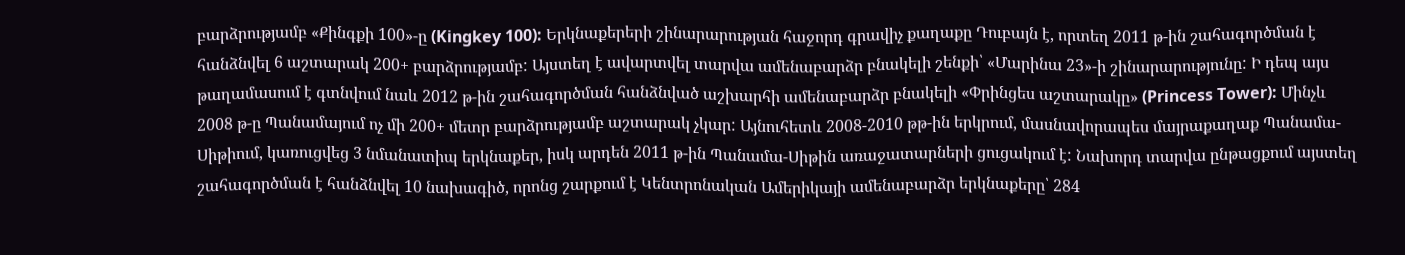բարձրությամբ «Քինգքի 100»-ը (Kingkey 100): Երկնաքերերի շինարարության հաջորդ գրավիչ քաղաքը Դուբայն է, որտեղ 2011 թ-ին շահագործման է հանձնվել 6 աշտարակ 200+ բարձրությամբ: Այստեղ է ավարտվել տարվա ամենաբարձր բնակելի շենքի՝ «Մարինա 23»-ի շինարարությունը: Ի դեպ այս թաղամասում է գտնվում նաև 2012 թ-ին շահագործման հանձնված աշխարհի ամենաբարձր բնակելի «Փրինցես աշտարակը» (Princess Tower): Մինչև 2008 թ-ը Պանամայում ոչ մի 200+ մետր բարձրությամբ աշտարակ չկար: Այնուհետև 2008-2010 թթ-ին երկրում, մասնավորապես մայրաքաղաք Պանամա-Սիթիում, կառուցվեց 3 նմանատիպ երկնաքեր, իսկ արդեն 2011 թ-ին Պանամա-Սիթին առաջատարների ցուցակում է: Նախորդ տարվա ընթացքում այստեղ շահագործման է հանձնվել 10 նախագիծ, որոնց շարքում է Կենտրոնական Ամերիկայի ամենաբարձր երկնաքերը՝ 284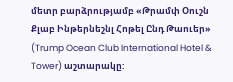մետր բարձրությամբ «Թրամփ Օուշն Քլաբ Ինթերնեշնլ Հոթել Ընդ Թաուեր» (Trump Ocean Club International Hotel & Tower) աշտարակը: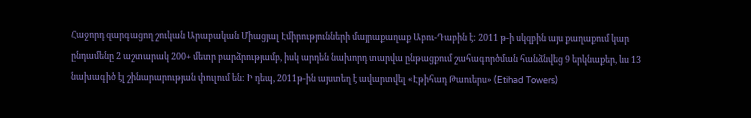Հաջորդ զարգացող շուկան Արաբական Միացյալ Էմիրությունների մայրաքաղաք Աբու-Դաբին է: 2011 թ-ի սկզբին այս քաղաքում կար ընդամենը 2 աշտարակ 200+ մետր բարձրությամբ, իսկ արդեն նախորդ տարվա ընթացքում շահագործման հանձնվեց 9 երկնաքեր, ևս 13 նախագիծ էլ շինարարության փուլում են: Ի դեպ, 2011թ-ին այստեղ է ավարտվել «Էթիհադ Թաուերս» (Etihad Towers)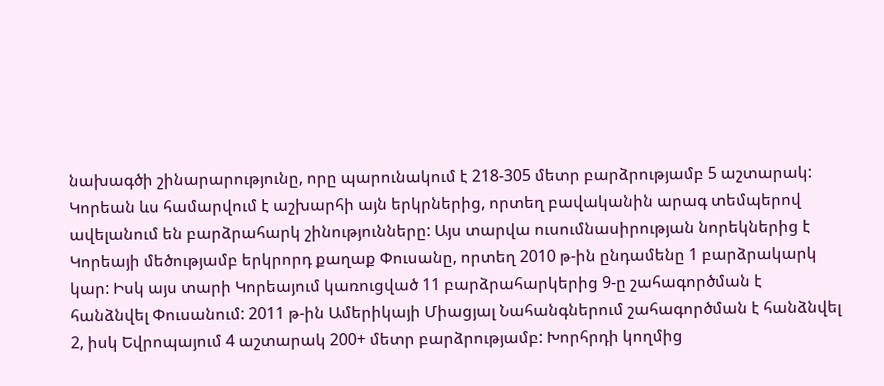նախագծի շինարարությունը, որը պարունակում է 218-305 մետր բարձրությամբ 5 աշտարակ: Կորեան ևս համարվում է աշխարհի այն երկրներից, որտեղ բավականին արագ տեմպերով ավելանում են բարձրահարկ շինությունները: Այս տարվա ուսումնասիրության նորեկներից է Կորեայի մեծությամբ երկրորդ քաղաք Փուսանը, որտեղ 2010 թ-ին ընդամենը 1 բարձրակարկ կար: Իսկ այս տարի Կորեայում կառուցված 11 բարձրահարկերից 9-ը շահագործման է հանձնվել Փուսանում: 2011 թ-ին Ամերիկայի Միացյալ Նահանգներում շահագործման է հանձնվել 2, իսկ Եվրոպայում 4 աշտարակ 200+ մետր բարձրությամբ: Խորհրդի կողմից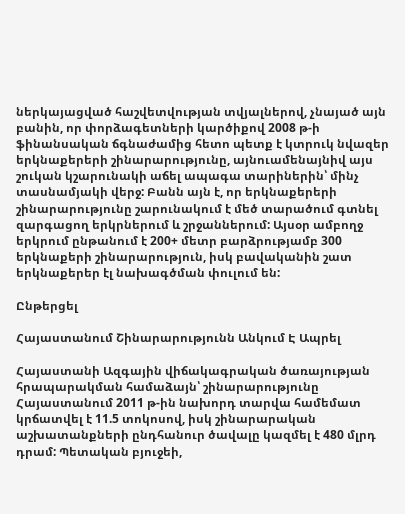ներկայացված հաշվետվության տվյալներով, չնայած այն բանին, որ փորձագետների կարծիքով 2008 թ-ի ֆինանսական ճգնաժամից հետո պետք է կտրուկ նվազեր երկնաքերերի շինարարությունը, այնուամենայնիվ այս շուկան կշարունակի աճել ապագա տարիներին՝ մինչ տասնամյակի վերջ: Բանն այն է, որ երկնաքերերի շինարարությունը շարունակում է մեծ տարածում գտնել զարգացող երկրներում և շրջաններում: Այսօր ամբողջ երկրում ընթանում է 200+ մետր բարձրությամբ 300 երկնաքերի շինարարություն, իսկ բավականին շատ երկնաքերեր էլ նախագծման փուլում են:

Ընթերցել

Հայաստանում Շինարարությունն Անկում Է Ապրել

Հայաստանի Ազգային վիճակագրական ծառայության հրապարակման համաձայն՝ շինարարությունը Հայաստանում 2011 թ-ին նախորդ տարվա համեմատ կրճատվել է 11.5 տոկոսով, իսկ շինարարական աշխատանքների ընդհանուր ծավալը կազմել է 480 մլրդ դրամ: Պետական բյուջեի,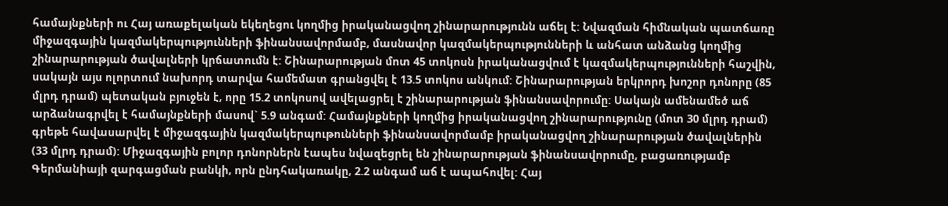համայնքների ու Հայ առաքելական եկեղեցու կողմից իրականացվող շինարարությունն աճել է: Նվազման հիմնական պատճառը միջազգային կազմակերպությունների ֆինանսավորմամբ, մասնավոր կազմակերպությունների և անհատ անձանց կողմից շինարարության ծավալների կրճատումն է: Շինարարության մոտ 45 տոկոսն իրականացվում է կազմակերպությունների հաշվին, սակայն այս ոլորտում նախորդ տարվա համեմատ գրանցվել է 13.5 տոկոս անկում: Շինարարության երկրորդ խոշոր դոնորը (85 մլրդ դրամ) պետական բյուջեն է, որը 15.2 տոկոսով ավելացրել է շինարարության ֆինանսավորումը: Սակայն ամենամեծ աճ արձանագրվել է համայնքների մասով` 5.9 անգամ: Համայնքների կողմից իրականացվող շինարարությունը (մոտ 30 մլրդ դրամ) գրեթե հավասարվել է միջազգային կազմակերպութունների ֆինանսավորմամբ իրականացվող շինարարության ծավալներին (33 մլրդ դրամ): Միջազգային բոլոր դոնորներն էապես նվազեցրել են շինարարության ֆինանսավորումը, բացառությամբ Գերմանիայի զարգացման բանկի, որն ընդհակառակը, 2.2 անգամ աճ է ապահովել: Հայ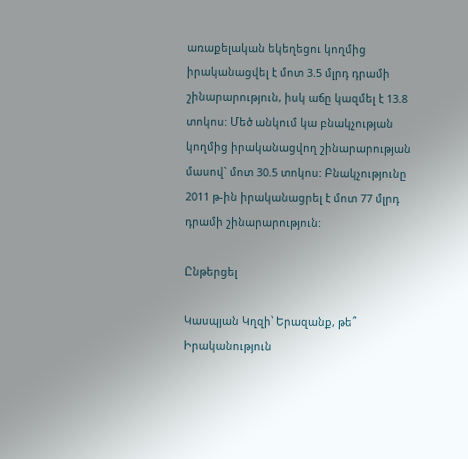առաքելական եկեղեցու կողմից իրականացվել է մոտ 3.5 մլրդ դրամի շինարարություն, իսկ աճը կազմել է 13.8 տոկոս: Մեծ անկում կա բնակչության կողմից իրականացվող շինարարության մասով` մոտ 30.5 տոկոս: Բնակչությունը 2011 թ-ին իրականացրել է մոտ 77 մլրդ դրամի շինարարություն:

Ընթերցել

Կասպյան Կղզի՝ Երազանք, թե՞ Իրականություն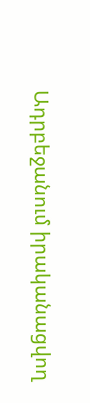Ադրբեջանում իրականացվող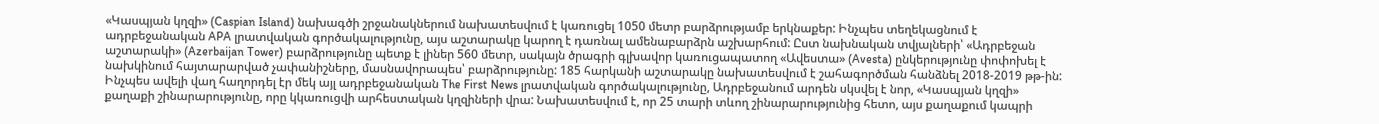«Կասպյան կղզի» (Caspian Island) նախագծի շրջանակներում նախատեսվում է կառուցել 1050 մետր բարձրությամբ երկնաքեր: Ինչպես տեղեկացնում է ադրբեջանական APA լրատվական գործակալությունը, այս աշտարակը կարող է դառնալ ամենաբարձրն աշխարհում: Ըստ նախնական տվյալների՝ «Ադրբեջան աշտարակի» (Azerbaijan Tower) բարձրությունը պետք է լիներ 560 մետր, սակայն ծրագրի գլխավոր կառուցապատող «Ավեստա» (Avesta) ընկերությունը փոփոխել է նախկինում հայտարարված չափանիշները, մասնավորապես՝ բարձրությունը: 185 հարկանի աշտարակը նախատեսվում է շահագործման հանձնել 2018-2019 թթ-ին: Ինչպես ավելի վաղ հաղորդել էր մեկ այլ ադրբեջանական The First News լրատվական գործակալությունը, Ադրբեջանում արդեն սկսվել է նոր, «Կասպյան կղզի» քաղաքի շինարարությունը, որը կկառուցվի արհեստական կղզիների վրա: Նախատեսվում է, որ 25 տարի տևող շինարարությունից հետո, այս քաղաքում կապրի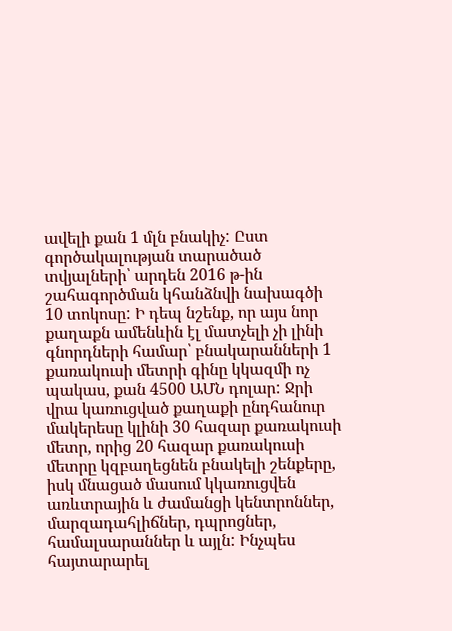ավելի քան 1 մլն բնակիչ: Ըստ գործակալության տարածած տվյալների՝ արդեն 2016 թ-ին շահագործման կհանձնվի նախագծի 10 տոկոսը: Ի դեպ նշենք, որ այս նոր քաղաքն ամենևին էլ մատչելի չի լինի գնորդների համար՝ բնակարանների 1 քառակուսի մետրի գինը կկազմի ոչ պակաս, քան 4500 ԱՄՆ դոլար: Ջրի վրա կառուցված քաղաքի ընդհանուր մակերեսը կլինի 30 հազար քառակուսի մետր, որից 20 հազար քառակուսի մետրը կզբաղեցնեն բնակելի շենքերը, իսկ մնացած մասում կկառուցվեն առևտրային և ժամանցի կենտրոններ, մարզադահլիճներ, դպրոցներ, համալսարաններ և այլն: Ինչպես հայտարարել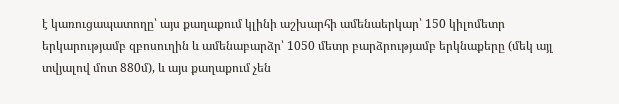է կառուցապատողը՝ այս քաղաքում կլինի աշխարհի ամենաերկար՝ 150 կիլոմետր երկարությամբ զբոսուղին և ամենաբարձր՝ 1050 մետր բարձրությամբ երկնաքերը (մեկ այլ տվյալով մոտ 880մ), և այս քաղաքում չեն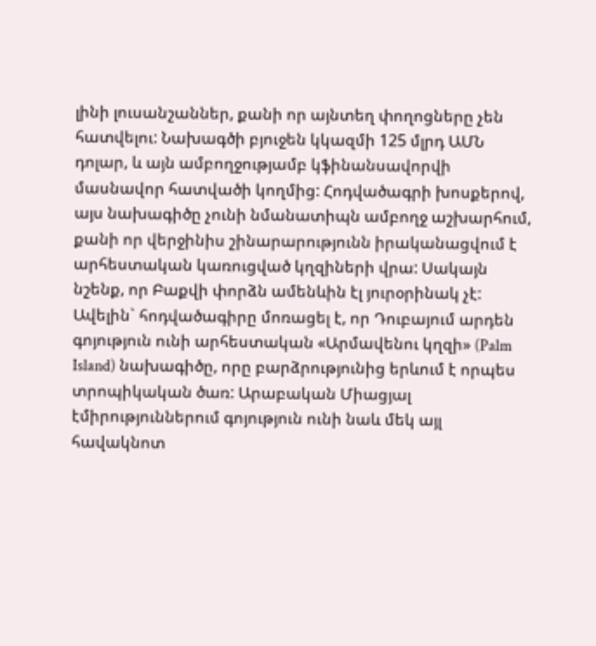լինի լուսանշաններ, քանի որ այնտեղ փողոցները չեն հատվելու: Նախագծի բյուջեն կկազմի 125 մլրդ ԱՄՆ դոլար, և այն ամբողջությամբ կֆինանսավորվի մասնավոր հատվածի կողմից: Հոդվածագրի խոսքերով, այս նախագիծը չունի նմանատիպն ամբողջ աշխարհում, քանի որ վերջինիս շինարարությունն իրականացվում է արհեստական կառուցված կղզիների վրա: Սակայն նշենք, որ Բաքվի փորձն ամենևին էլ յուրօրինակ չէ: Ավելին` հոդվածագիրը մոռացել է, որ Դուբայում արդեն գոյություն ունի արհեստական «Արմավենու կղզի» (Palm Island) նախագիծը, որը բարձրությունից երևում է որպես տրոպիկական ծառ: Արաբական Միացյալ էմիրություններում գոյություն ունի նաև մեկ այլ հավակնոտ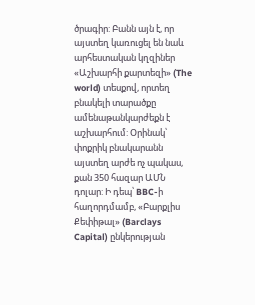ծրագիր: Բանն այն է, որ այստեղ կառուցել են նաև արհեստական կղզիներ «Աշխարհի քարտեզի» (The world) տեսքով, որտեղ բնակելի տարածքը ամենաթանկարժեքն է աշխարհում: Օրինակ՝ փոքրիկ բնակարանն այստեղ արժե ոչ պակաս, քան 350 հազար ԱՄՆ դոլար: Ի դեպ՝ BBC-ի հաղորդմամբ, «Բարքլիս Քեփիթալ» (Barclays Capital) ընկերության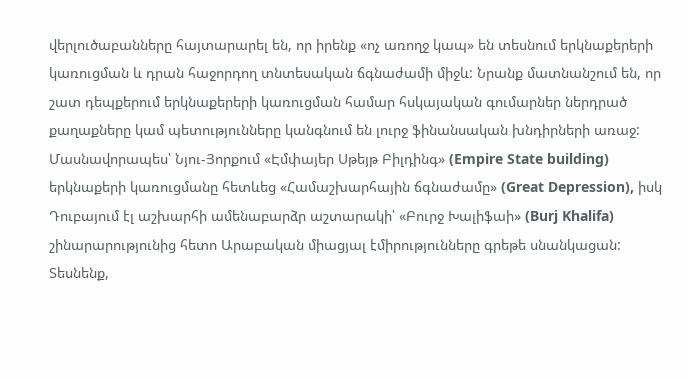վերլուծաբանները հայտարարել են, որ իրենք «ոչ առողջ կապ» են տեսնում երկնաքերերի կառուցման և դրան հաջորդող տնտեսական ճգնաժամի միջև: Նրանք մատնանշում են, որ շատ դեպքերում երկնաքերերի կառուցման համար հսկայական գումարներ ներդրած քաղաքները կամ պետությունները կանգնում են լուրջ ֆինանսական խնդիրների առաջ: Մասնավորապես՝ Նյու-Յորքում «Էմփայեր Սթեյթ Բիլդինգ» (Empire State building) երկնաքերի կառուցմանը հետևեց «Համաշխարհային ճգնաժամը» (Great Depression), իսկ Դուբայում էլ աշխարհի ամենաբարձր աշտարակի՝ «Բուրջ Խալիֆաի» (Burj Khalifa) շինարարությունից հետո Արաբական միացյալ էմիրությունները գրեթե սնանկացան: Տեսնենք,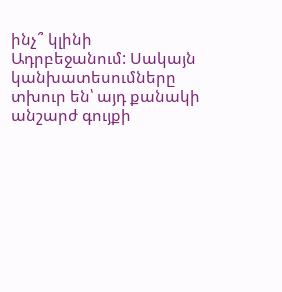ինչ՞ կլինի Ադրբեջանում: Սակայն կանխատեսումները տխուր են՝ այդ քանակի անշարժ գույքի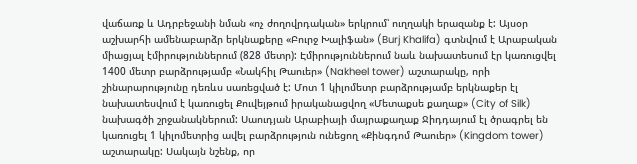վաճառք և Ադրբեջանի նման «ոչ ժողովրդական» երկրում՝ ուղղակի երազանք է: Այսօր աշխարհի ամենաբարձր երկնաքերը «Բուրջ Խալիֆան» (Burj Khalifa) գտնվում է Արաբական միացյալ էմիրություններում (828 մետր): Էմիրություններում նաև նախատեսում էր կառուցվել 1400 մետր բարձրությամբ «Նակհիլ Թաուեր» (Nakheel tower) աշտարակը, որի շինարարությունը դեռևս սառեցված է: Մոտ 1 կիլոմետր բարձրությամբ երկնաքեր էլ նախատեսվում է կառուցել Քուվեյթում իրականացվող «Մետաքսե քաղաք» (City of Silk) նախագծի շրջանակներում: Սաուդյան Արաբիայի մայրաքաղաք Ջիդդայում էլ ծրագրել են կառուցել 1 կիլոմետրից ավել բարձրություն ունեցող «Քինգդոմ Թաուեր» (Kingdom tower) աշտարակը: Սակայն նշենք, որ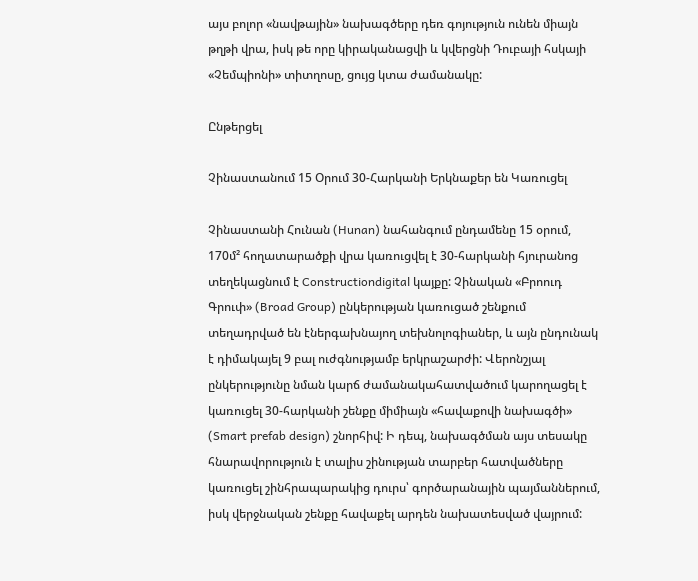այս բոլոր «նավթային» նախագծերը դեռ գոյություն ունեն միայն թղթի վրա, իսկ թե որը կիրականացվի և կվերցնի Դուբայի հսկայի «Չեմպիոնի» տիտղոսը, ցույց կտա ժամանակը:

Ընթերցել

Չինաստանում 15 Օրում 30-Հարկանի Երկնաքեր են Կառուցել

Չինաստանի Հունան (Hunan) նահանգում ընդամենը 15 օրում, 170մ² հողատարածքի վրա կառուցվել է 30-հարկանի հյուրանոց տեղեկացնում է Constructiondigital կայքը: Չինական «Բրոուդ Գրուփ» (Broad Group) ընկերության կառուցած շենքում տեղադրված են էներգախնայող տեխնոլոգիաներ, և այն ընդունակ է դիմակայել 9 բալ ուժգնությամբ երկրաշարժի: Վերոնշյալ ընկերությունը նման կարճ ժամանակահատվածում կարողացել է կառուցել 30-հարկանի շենքը միմիայն «հավաքովի նախագծի» (Smart prefab design) շնորհիվ: Ի դեպ, նախագծման այս տեսակը հնարավորություն է տալիս շինության տարբեր հատվածները կառուցել շինհրապարակից դուրս՝ գործարանային պայմաններում, իսկ վերջնական շենքը հավաքել արդեն նախատեսված վայրում: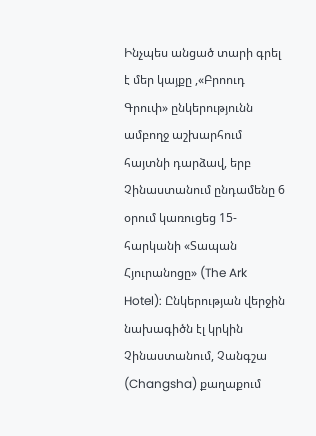Ինչպես անցած տարի գրել է մեր կայքը ,«Բրոուդ Գրուփ» ընկերությունն ամբողջ աշխարհում հայտնի դարձավ, երբ Չինաստանում ընդամենը 6 օրում կառուցեց 15-հարկանի «Տապան Հյուրանոցը» (The Ark Hotel): Ընկերության վերջին նախագիծն էլ կրկին Չինաստանում, Չանգշա (Changsha) քաղաքում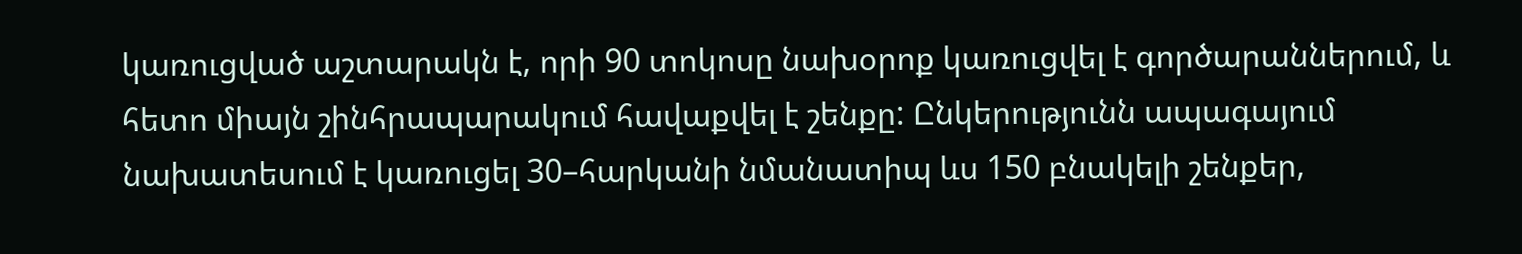կառուցված աշտարակն է, որի 90 տոկոսը նախօրոք կառուցվել է գործարաններում, և հետո միայն շինհրապարակում հավաքվել է շենքը: Ընկերությունն ապագայում նախատեսում է կառուցել 30–հարկանի նմանատիպ ևս 150 բնակելի շենքեր,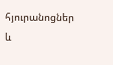հյուրանոցներ և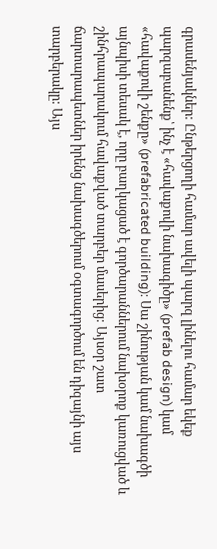գրասենյակներ: Ընթերցողի համար ավելի պարզ լինելու համար եկեք պարզաբանենք՝ ինչ է «հավաքովի նախագիծը» (prefab design) կամ «հավաքովի շենքը» (prefabricated building): Սա շինության կամ նախագծի այնպիսի տեսակ է, որը բաղկացած է գործարաններում նախօրոք կառուցված և շինհրապարակում հավաքված տարբեր մասերից: Այսօր շատ ճարտարապետներ իրենց նախագծերում օգտագործում են դիզայնի այս տարբերակը: Այս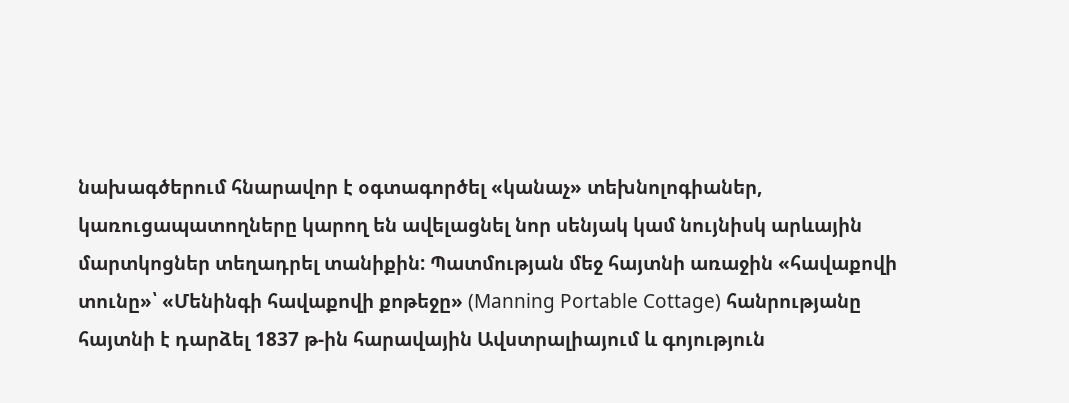նախագծերում հնարավոր է օգտագործել «կանաչ» տեխնոլոգիաներ, կառուցապատողները կարող են ավելացնել նոր սենյակ կամ նույնիսկ արևային մարտկոցներ տեղադրել տանիքին: Պատմության մեջ հայտնի առաջին «հավաքովի տունը»՝ «Մենինգի հավաքովի քոթեջը» (Manning Portable Cottage) հանրությանը հայտնի է դարձել 1837 թ-ին հարավային Ավստրալիայում և գոյություն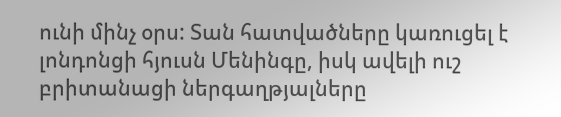ունի մինչ օրս: Տան հատվածները կառուցել է լոնդոնցի հյուսն Մենինգը, իսկ ավելի ուշ բրիտանացի ներգաղթյալները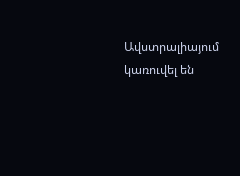Ավստրալիայում կառուվել են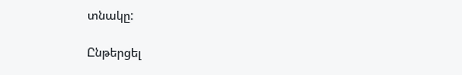տնակը:

Ընթերցել